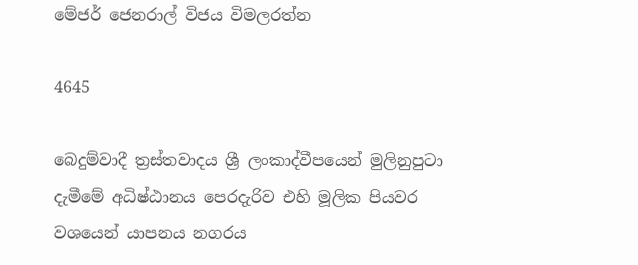මේජර් ජෙනරාල් විජය විමලරත්න

4645

බෙදුම්වාදී ත්‍රස්තවාදය ශ්‍රී ලංකාද්වීපයෙන් මුලිනුපුටා දැමීමේ අධිෂ්ඨානය පෙරදැරිව එහි මූලික පියවර වශයෙන් යාපනය නගරය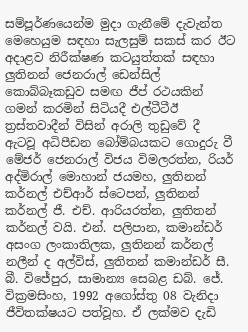සම්පූර්ණයෙන්ම මුදා ගැනීමේ දැවැන්ත මෙහෙයුම සඳහා සැලසුම් සකස් කර ඊට අදාළව නිරීක්ෂණ කටයුත්තක් සඳහා ලුතිනන් ජෙනරාල් ඩෙන්සිල් කොබ්බෑකඩුව සමඟ ජීප් රථයකින් ගමන් කරමින් සිටියදී එල්ටීටීඊ ත්‍රස්තවාදීන් විසින් අරාලි තුඩුවේ දී ඇටවූ අධිපීඩන බෝම්බයකට ගොදුරු වී මේජර් ජෙනරාල් විජය විමලරත්න, රියර් අද්මිරාල් මොහාන් ජයමහ, ලුතිනන් කර්නල් එච්ආර් ස්ටෙපන්, ලුතිනන් කර්නල් ජී. එච්. ආරියරත්න, ලුතිතන් කර්නල් වයි. එන්. පලිපාන, කමාන්ඩර් අසංග ලංකාතිලක, ලුතිනන් කර්නල් නලීන් ද අල්විස්, ලුතිතන් කමාන්ඩර් සී. බී. විජේපුර, සාමාන්‍ය සෙබළ ඩබ්. ජේ. වික්‍රමසිංහ, 1992 අගෝස්තු 08 වැනිදා ජීවිතක්ෂයට පත්වූහ. ඒ ලක්මව දැඩි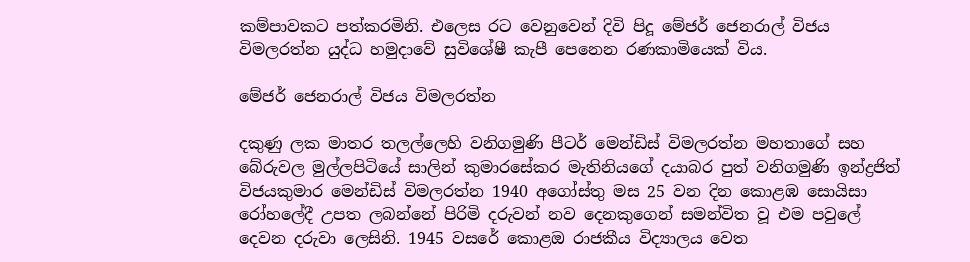කම්පාවකට පත්කරමිනි. එලෙස රට වෙනුවෙන් දිවි පිදූ මේජර් ජෙනරාල් විජය විමලරත්න යුද්ධ හමුදාවේ සුවිශේෂී කැපී පෙනෙන රණකාමියෙක් විය.

මේජර් ජෙනරාල් විජය විමලරත්න

දකුණු ලක මාතර තලල්ලෙහි වනිගමුණි පීටර් මෙන්ඩිස් විමලරත්න මහතාගේ සහ බේරුවල මුල්ලපිටියේ සාලින් කුමාරසේකර මැතිනියගේ දයාබර පුත් වනිගමුණි ඉන්ද්‍රජිත් විජයකුමාර මෙන්ඩිස් විමලරත්න 1940 අගෝස්තු මස 25 වන දින කොළඹ සොයිසා රෝහලේදී උපත ලබන්නේ පිරිමි දරුවන් නව දෙනකුගෙන් සමන්විත වූ එම පවුලේ දෙවන දරුවා ලෙසිනි. 1945 වසරේ කොළඔ රාජකීය විද්‍යාලය වෙත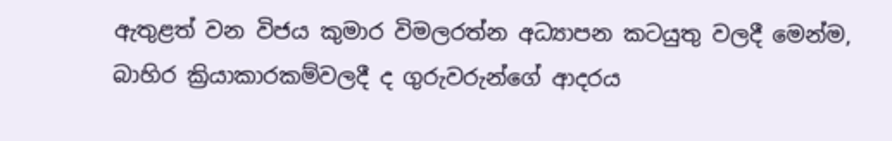ඇතුළත් වන විජය කුමාර විමලරත්න අධ්‍යාපන කටයුතු වලදී මෙන්ම, බාහිර ක්‍රියාකාරකම්වලදී ද ගුරුවරුන්ගේ ආදරය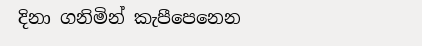දිනා ගනිමින් කැපීපෙනෙන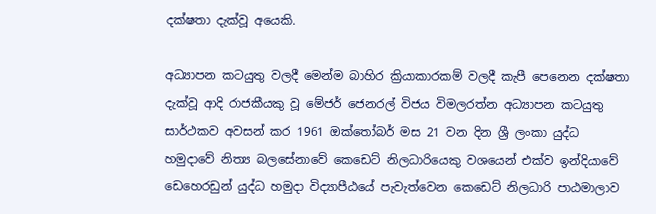දක්ෂතා දැක්වූ අයෙකි.

අධ්‍යාපන කටයුතු වලදී මෙන්ම බාහිර ක්‍රියාකාරකම් වලදී කැපී පෙනෙන දක්ෂතා දැක්වූ ආදි රාජකීයකු වූ මේජර් ජෙනරල් විජය විමලරත්න අධ්‍යාපන කටයුතු සාර්ථකව අවසන් කර 1961 ඔක්තෝබර් මස 21 වන දින ශ්‍රී ලංකා යුද්ධ හමුදාවේ නිත්‍ය බලසේනාවේ කෙඩෙට් නිලධාරියෙකු වශයෙන් එක්ව ඉන්දියාවේ ඩෙහෙරඩුන් යුද්ධ හමුදා විද්‍යාපීඨයේ පැවැත්වෙන කෙඩෙට් නිලධාරි පාඨමාලාව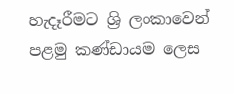හැදෑරීමට ශ්‍රි ලංකාවෙන් පළමු කණ්ඩායම ලෙස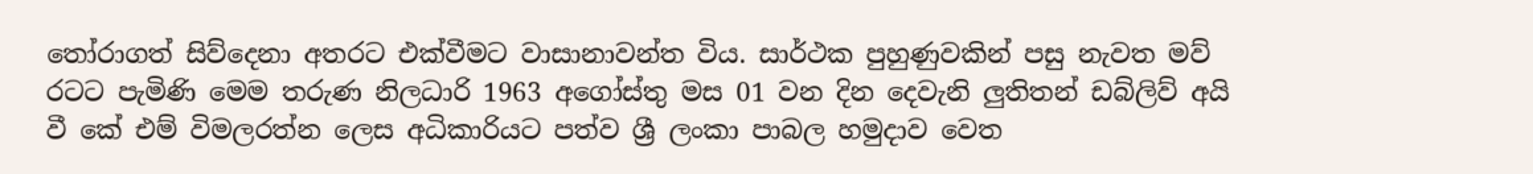තෝරාගත් සිව්දෙනා අතරට එක්වීමට වාසානාවන්ත විය. සාර්ථක පුහුණුවකින් පසු නැවත මව් රටට පැමිණි මෙම තරුණ නිලධාරි 1963 අගෝස්තු මස 01 වන දින දෙවැනි ලුතිතන් ඩබ්ලිව් අයි වී කේ එම් විමලරත්න ලෙස අධිකාරියට පත්ව ශ්‍රී ලංකා පාබල හමුදාව වෙත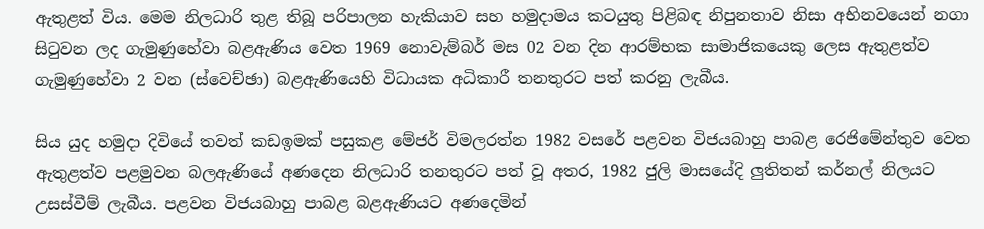ඇතුළත් විය. මෙම නිලධාරි තුළ තිබූ පරිපාලන හැකියාව සහ හමුදාමය කටයුතු පිළිබඳ නිපුනතාව නිසා අභිනවයෙන් නගා සිටුවන ලද ගැමුණුහේවා බළඇණිය වෙත 1969 නොවැම්බර් මස 02 වන දින ආරම්භක සාමාජිකයෙකු ලෙස ඇතුළත්ව ගැමුණුහේවා 2 වන (ස්වෙච්ඡා) බළඇණියෙහි විධායක අධිකාරී තනතුරට පත් කරනු ලැබීය.

සිය යුද හමුදා දිවියේ තවත් කඩඉමක් පසුකළ මේජර් විමලරත්න 1982 වසරේ පළවන විජයබාහු පාබළ රෙජිමේන්තුව වෙත ඇතුළත්ව පළමුවන බලඇණියේ අණදෙන නිලධාරි තනතුරට පත් වූ අතර, 1982 ජුලි මාසයේදි ලුතිතන් කර්නල් නිලයට උසස්වීම් ලැබීය. පළවන විජයබාහු පාබළ බළඇණියට අණදෙමින්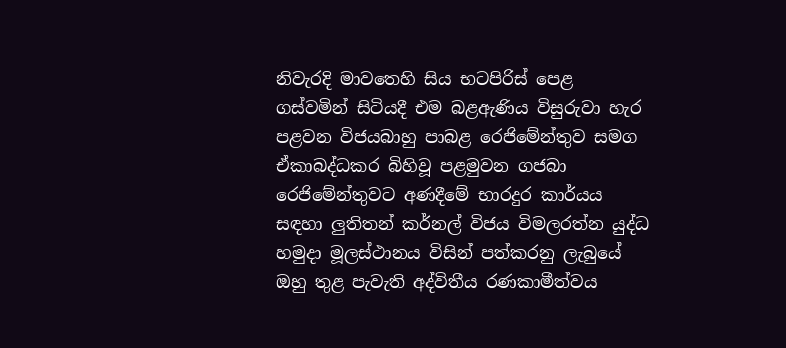නිවැරදි මාවතෙහි සිය භටපිරිස් පෙළ ගස්වමින් සිටියදී එම බළඇණිය විසුරුවා හැර පළවන විජයබාහු පාබළ රෙජිමේන්තුව සමග ඒකාබද්ධකර බිහිවූ පළමුවන ගජබා රෙජිමේන්තුවට අණදීමේ භාරදුර කාර්යය සඳහා ලුතිතන් කර්නල් විජය විමලරත්න යුද්ධ හමුදා මූලස්ථානය විසින් පත්කරනු ලැබුයේ ඔහු තුළ පැවැති අද්විතීය රණකාමීත්වය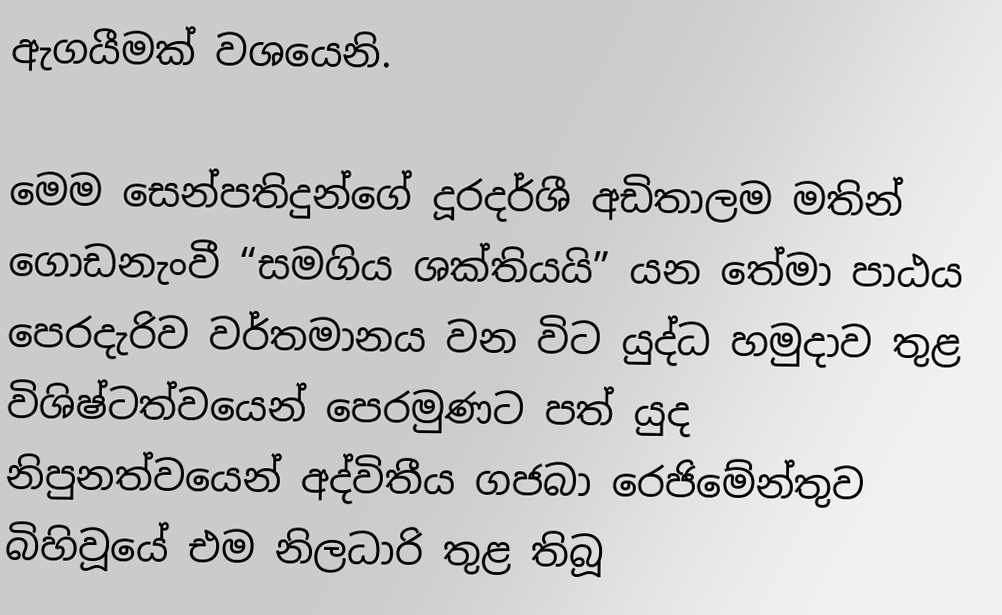ඇගයීමක් වශයෙනි.

මෙම සෙන්පතිදුන්ගේ දූරදර්ශී අඩිතාලම මතින් ගොඩනැංවී “සමගිය ශක්තියයි” යන තේමා පාඨය පෙරදැරිව වර්තමානය වන විට යුද්ධ හමුදාව තුළ විශිෂ්ටත්වයෙන් පෙරමුණට පත් යුද නිපුනත්වයෙන් අද්විතීය ගජබා රෙජිමේන්තුව බිහිවූයේ එම නිලධාරි තුළ තිබූ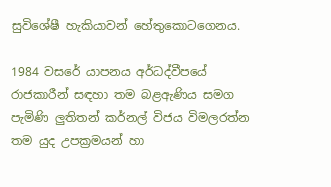සුවිශේෂී හැකියාවන් හේතුකොටගෙනය.

1984 වසරේ යාපනය අර්ධද්වීපයේ රාජකාරීන් සඳහා තම බළඇණිය සමග පැමිණි ලුතිතන් කර්නල් විජය විමලරත්න තම යුද උපක්‍රමයන් හා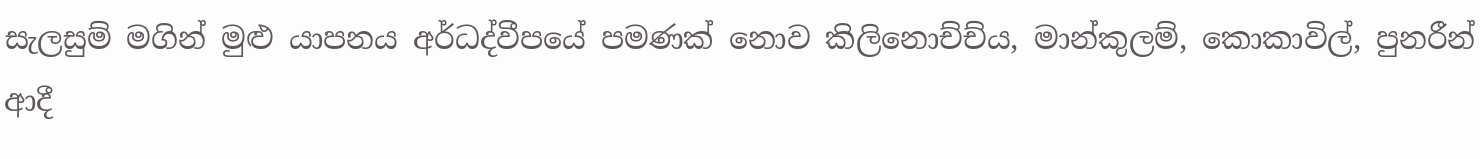සැලසුම් මගින් මුළු යාපනය අර්ධද්වීපයේ පමණක් නොව කිලිනොච්ච්ය, මාන්කුලම්, කොකාවිල්, පුනරීන් ආදී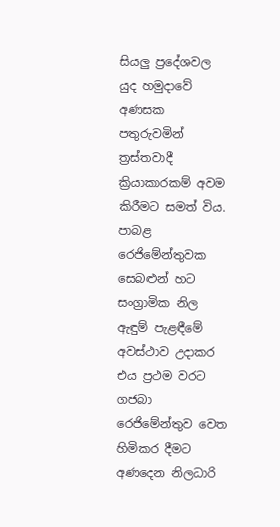සියලු ප්‍රදේශවල යුද හමුදාවේ අණසක පතුරුවමින් ත්‍රස්තවාදී ක්‍රියාකාරකම් අවම කිරීමට සමත් විය. පාබළ රෙජිමේන්තුවක සෙබළුන් හට සංග්‍රාමික නිල ඇඳුම් පැළඳීමේ අවස්ථාව උදාකර එය ප්‍රථම වරට ගජබා රෙජිමේන්තුව වෙත හිමිකර දීමට අණදෙන නිලධාරි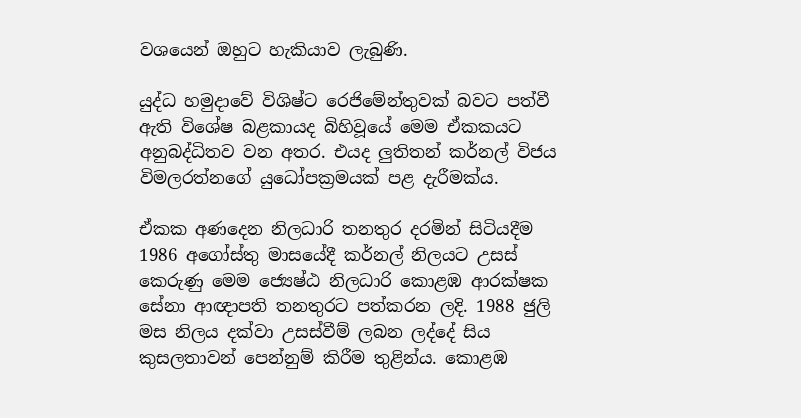වශයෙන් ඔහුට හැකියාව ලැබුණි.

යුද්ධ හමුදාවේ විශිෂ්ට රෙජිමේන්තුවක් බවට පත්වී ඇති විශේෂ බළකායද බිහිවූයේ මෙම ඒකකයට අනුබද්ධිතව වන අතර. එයද ලුතිතන් කර්නල් විජය විමලරත්නගේ යුධෝපක්‍රමයක් පළ දැරීමක්ය.

ඒකක අණදෙන නිලධාරි තනතුර දරමින් සිටියදීම 1986 අගෝස්තු මාසයේදී කර්නල් නිලයට උසස් කෙරුණු මෙම ජ්‍යෙෂ්ඨ නිලධාරි කොළඹ ආරක්ෂක සේනා ආඥාපති තනතුරට පත්කරන ලදි. 1988 ජුලි මස නිලය දක්වා උසස්වීම් ලබන ලද්දේ සිය කුසලතාවන් පෙන්නුම් කිරීම තුළින්ය. කොළඹ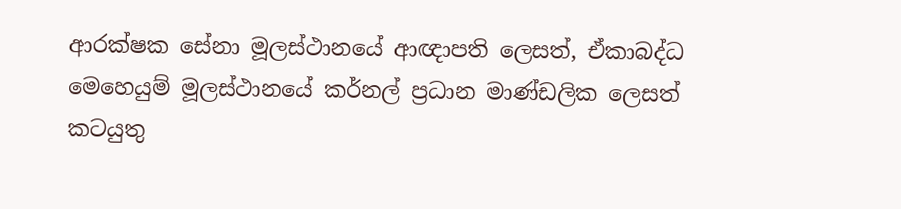ආරක්ෂක සේනා මූලස්ථානයේ ආඥාපති ලෙසත්, ඒකාබද්ධ මෙහෙයුම් මූලස්ථානයේ කර්නල් ප්‍රධාන මාණ්ඩලික ලෙසත් කටයුතු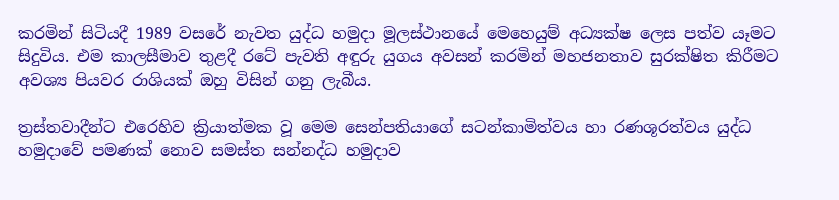කරමින් සිටියදී 1989 වසරේ නැවත යුද්ධ හමුදා මූලස්ථානයේ මෙහෙයුම් අධ්‍යක්ෂ ලෙස පත්ව යෑමට සිදුවිය. එම කාලසීමාව තුළදී රටේ පැවති අඳුරු යුගය අවසන් කරමින් මහජනතාව සුරක්ෂිත කිරීමට අවශ්‍ය පියවර රාශියක් ඔහු විසින් ගනු ලැබීය.

ත්‍රස්තවාදීන්ට එරෙහිව ක්‍රියාත්මක වූ මෙම සෙන්පතියාගේ සටන්කාමිත්වය හා රණශූරත්වය යුද්ධ හමුදාවේ පමණක් නොව සමස්ත සන්නද්ධ හමුදාව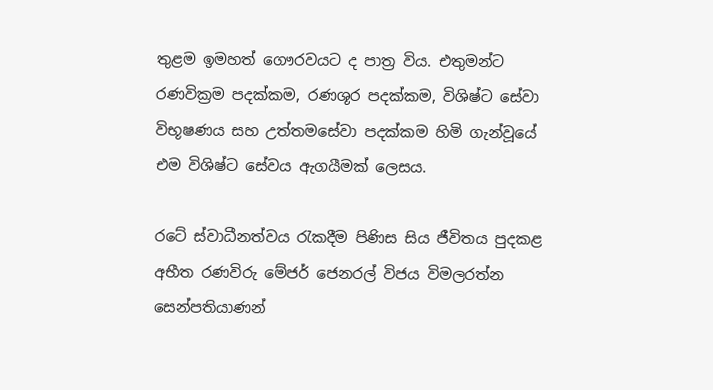තුළම ඉමහත් ගෞරවයට ද පාත්‍ර විය. එතුමන්ට රණවික්‍රම පදක්කම, රණශූර පදක්කම, විශිෂ්ට සේවා විභූෂණය සහ උත්තමසේවා පදක්කම හිමි ගැන්වූයේ එම විශිෂ්ට සේවය ඇගයීමක් ලෙසය.

රටේ ස්වාධීනත්වය රැකදීම පිණිස සිය ජීවිතය පුදකළ අභීත රණවිරු මේජර් ජෙනරල් විජය විමලරත්න සෙන්පතියාණන්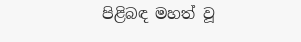පිළිබඳ මහත් වූ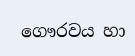ගෞරවය හා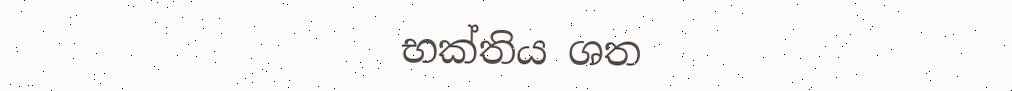භක්තිය ශත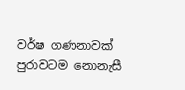වර්ෂ ගණනාවක් පුරාවටම නොනැසී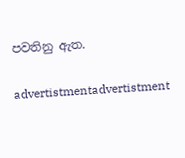පවතිනු ඇත.

advertistmentadvertistment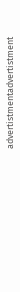advertistmentadvertistment